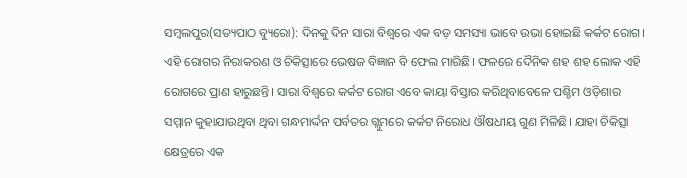ସମ୍ବଲପୁର(ସତ୍ୟପାଠ ବ୍ୟୁରୋ): ଦିନକୁ ଦିନ ସାରା ବିଶ୍ବରେ ଏକ ବଡ଼ ସମସ୍ୟା ଭାବେ ଉଭା ହୋଇଛି କର୍କଟ ରୋଗ। ଏହି ରୋଗର ନିରାକରଣ ଓ ଚିକିତ୍ସାରେ ଭେଷଜ ବିଜ୍ଞାନ ବି ଫେଲ ମାରିଛି। ଫଳରେ ଦୈନିକ ଶହ ଶହ ଲୋକ ଏହି ରୋଗରେ ପ୍ରାଣ ହାରୁଛନ୍ତି। ସାରା ବିଶ୍ବରେ କର୍କଟ ରୋଗ ଏବେ କାୟା ବିସ୍ତାର କରିଥିବାବେଳେ ପଶ୍ଚିମ ଓଡ଼ିଶାର ସମ୍ମାନ କୁହାଯାଉଥିବା ଥିବା ଗନ୍ଧମାର୍ଦ୍ଦନ ପର୍ବତର ଗ୍ଲୁମରେ କର୍କଟ ନିରୋଧ ଔଷଧୀୟ ଗୁଣ ମିଳିଛି। ଯାହା ଚିକିତ୍ସା କ୍ଷେତ୍ରରେ ଏକ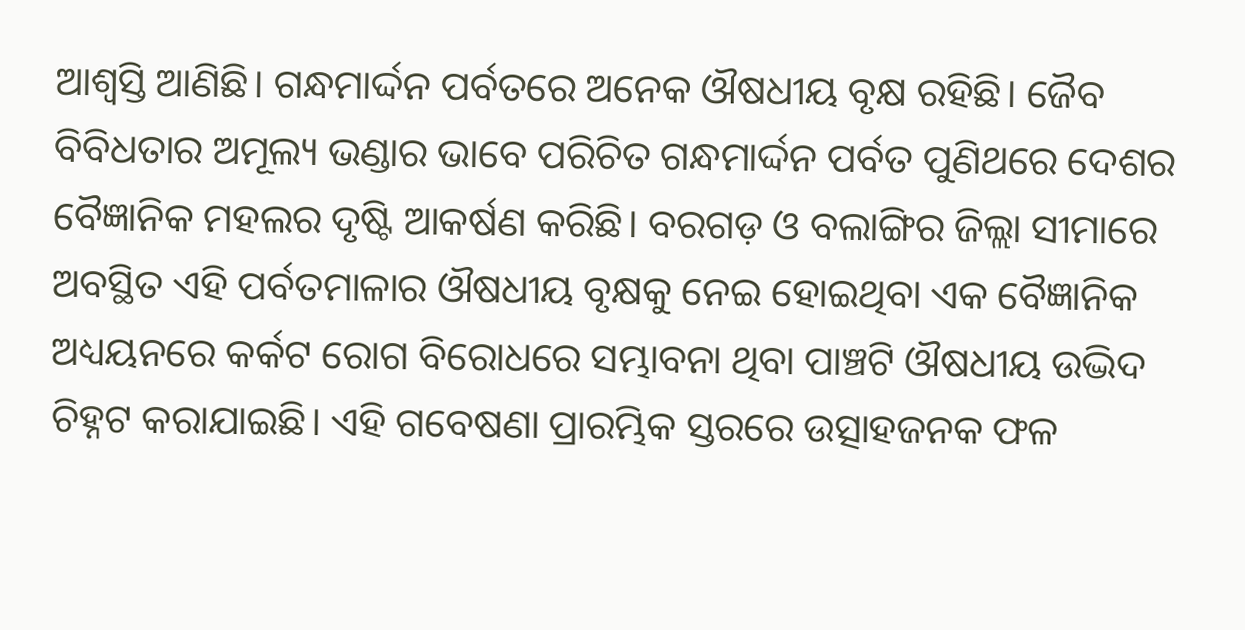ଆଶ୍ବସ୍ତି ଆଣିଛି। ଗନ୍ଧମାର୍ଦ୍ଦନ ପର୍ବତରେ ଅନେକ ଔଷଧୀୟ ବୃକ୍ଷ ରହିଛି। ଜୈବ ବିବିଧତାର ଅମୂଲ୍ୟ ଭଣ୍ଡାର ଭାବେ ପରିଚିତ ଗନ୍ଧମାର୍ଦ୍ଦନ ପର୍ବତ ପୁଣିଥରେ ଦେଶର ବୈଜ୍ଞାନିକ ମହଲର ଦୃଷ୍ଟି ଆକର୍ଷଣ କରିଛି। ବରଗଡ଼ ଓ ବଲାଙ୍ଗିର ଜିଲ୍ଲା ସୀମାରେ ଅବସ୍ଥିତ ଏହି ପର୍ବତମାଳାର ଔଷଧୀୟ ବୃକ୍ଷକୁ ନେଇ ହୋଇଥିବା ଏକ ବୈଜ୍ଞାନିକ ଅଧ୍ୟୟନରେ କର୍କଟ ରୋଗ ବିରୋଧରେ ସମ୍ଭାବନା ଥିବା ପାଞ୍ଚଟି ଔଷଧୀୟ ଉଦ୍ଭିଦ ଚିହ୍ନଟ କରାଯାଇଛି। ଏହି ଗବେଷଣା ପ୍ରାରମ୍ଭିକ ସ୍ତରରେ ଉତ୍ସାହଜନକ ଫଳ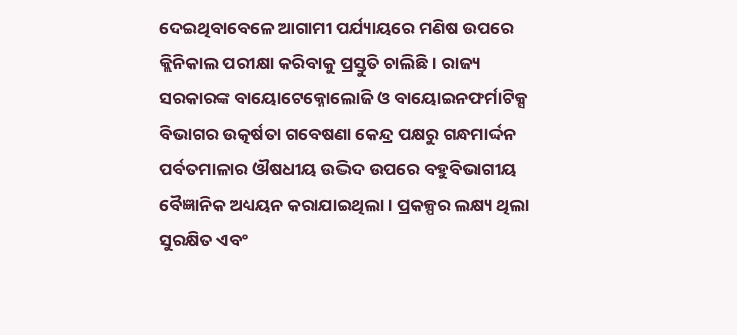ଦେଇଥିବାବେଳେ ଆଗାମୀ ପର୍ଯ୍ୟାୟରେ ମଣିଷ ଉପରେ କ୍ଲିନିକାଲ ପରୀକ୍ଷା କରିବାକୁ ପ୍ରସ୍ତୁତି ଚାଲିଛି। ରାଜ୍ୟ ସରକାରଙ୍କ ବାୟୋଟେକ୍ନୋଲୋଜି ଓ ବାୟୋଇନଫର୍ମାଟିକ୍ସ ବିଭାଗର ଉତ୍କର୍ଷତା ଗବେଷଣା କେନ୍ଦ୍ର ପକ୍ଷରୁ ଗନ୍ଧମାର୍ଦ୍ଦନ ପର୍ବତମାଳାର ଔଷଧୀୟ ଉଦ୍ଭିଦ ଉପରେ ବହୁବିଭାଗୀୟ ବୈଜ୍ଞାନିକ ଅଧ୍ୟୟନ କରାଯାଇଥିଲା। ପ୍ରକଳ୍ପର ଲକ୍ଷ୍ୟ ଥିଲା ସୁରକ୍ଷିତ ଏବଂ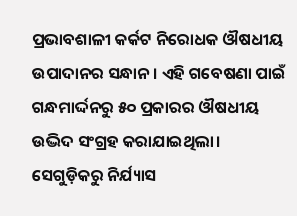ପ୍ରଭାବଶାଳୀ କର୍କଟ ନିରୋଧକ ଔଷଧୀୟ ଉପାଦାନର ସନ୍ଧାନ। ଏହି ଗବେଷଣା ପାଇଁ ଗନ୍ଧମାର୍ଦ୍ଦନରୁ ୫୦ ପ୍ରକାରର ଔଷଧୀୟ ଉଦ୍ଭିଦ ସଂଗ୍ରହ କରାଯାଇଥିଲା। ସେଗୁଡ଼ିକରୁ ନିର୍ଯ୍ୟାସ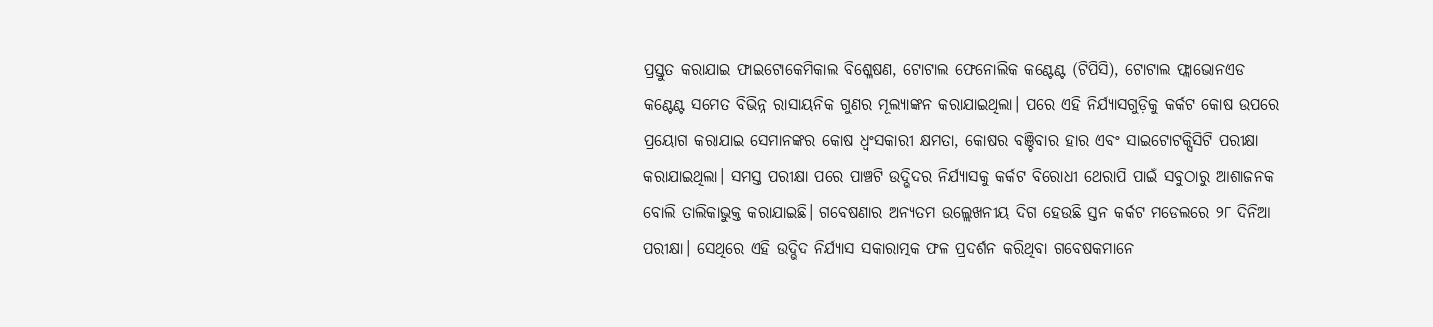ପ୍ରସ୍ତୁତ କରାଯାଇ ଫାଇଟୋକେମିକାଲ ବିଶ୍ଳେଷଣ, ଟୋଟାଲ ଫେନୋଲିକ କଣ୍ଟେଣ୍ଟ (ଟିପିସି), ଟୋଟାଲ ଫ୍ଲାଭୋନଏଡ କଣ୍ଟେଣ୍ଟ ସମେତ ବିଭିନ୍ନ ରାସାୟନିକ ଗୁଣର ମୂଲ୍ୟାଙ୍କନ କରାଯାଇଥିଲା। ପରେ ଏହି ନିର୍ଯ୍ୟାସଗୁଡ଼ିକୁ କର୍କଟ କୋଷ ଉପରେ ପ୍ରୟୋଗ କରାଯାଇ ସେମାନଙ୍କର କୋଷ ଧ୍ୱଂସକାରୀ କ୍ଷମତା, କୋଷର ବଞ୍ଚିବାର ହାର ଏବଂ ସାଇଟୋଟକ୍ସିସିଟି ପରୀକ୍ଷା କରାଯାଇଥିଲା। ସମସ୍ତ ପରୀକ୍ଷା ପରେ ପାଞ୍ଚଟି ଉଦ୍ଭିଦର ନିର୍ଯ୍ୟାସକୁ କର୍କଟ ବିରୋଧୀ ଥେରାପି ପାଇଁ ସବୁଠାରୁ ଆଶାଜନକ ବୋଲି ତାଲିକାଭୁକ୍ତ କରାଯାଇଛି। ଗବେଷଣାର ଅନ୍ୟତମ ଉଲ୍ଲେଖନୀୟ ଦିଗ ହେଉଛି ସ୍ତନ କର୍କଟ ମଡେଲରେ ୨୮ ଦିନିଆ ପରୀକ୍ଷା। ସେଥିରେ ଏହି ଉଦ୍ଭିଦ ନିର୍ଯ୍ୟାସ ସକାରାତ୍ମକ ଫଳ ପ୍ରଦର୍ଶନ କରିଥିବା ଗବେଷକମାନେ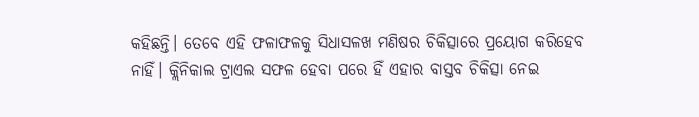କହିଛନ୍ତି। ତେବେ ଏହି ଫଳାଫଳକୁ ସିଧାସଳଖ ମଣିଷର ଚିକିତ୍ସାରେ ପ୍ରୟୋଗ କରିହେବ ନାହିଁ। କ୍ଲିନିକାଲ ଟ୍ରାଏଲ ସଫଳ ହେବା ପରେ ହିଁ ଏହାର ବାସ୍ତବ ଚିକିତ୍ସା ନେଇ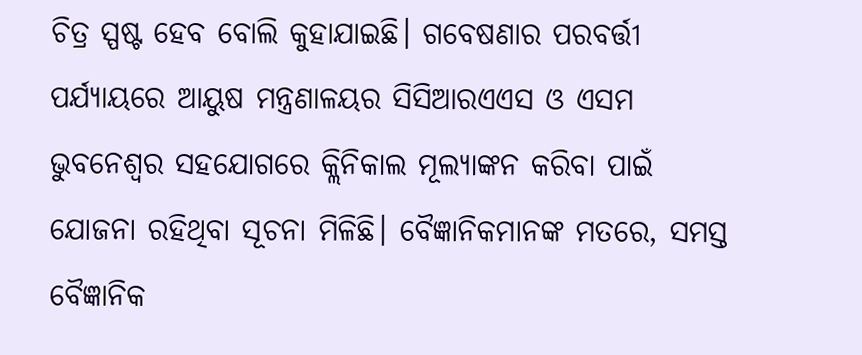ଚିତ୍ର ସ୍ପଷ୍ଟ ହେବ ବୋଲି କୁହାଯାଇଛି। ଗବେଷଣାର ପରବର୍ତ୍ତୀ ପର୍ଯ୍ୟାୟରେ ଆୟୁଷ ମନ୍ତ୍ରଣାଳୟର ସିସିଆରଏଏସ ଓ ଏସମ ଭୁବନେଶ୍ୱର ସହଯୋଗରେ କ୍ଲିନିକାଲ ମୂଲ୍ୟାଙ୍କନ କରିବା ପାଇଁ ଯୋଜନା ରହିଥିବା ସୂଚନା ମିଳିଛି। ବୈଜ୍ଞାନିକମାନଙ୍କ ମତରେ, ସମସ୍ତ ବୈଜ୍ଞାନିକ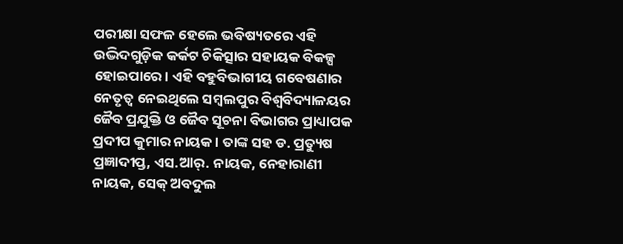ପରୀକ୍ଷା ସଫଳ ହେଲେ ଭବିଷ୍ୟତରେ ଏହି ଉଦ୍ଭିଦଗୁଡ଼ିକ କର୍କଟ ଚିକିତ୍ସାର ସହାୟକ ବିକଳ୍ପ ହୋଇପାରେ। ଏହି ବହୁବିଭାଗୀୟ ଗବେଷଣାର ନେତୃତ୍ୱ ନେଇଥିଲେ ସମ୍ବଲପୁର ବିଶ୍ୱବିଦ୍ୟାଳୟର ଜୈବ ପ୍ରଯୁକ୍ତି ଓ ଜୈବ ସୂଚନା ବିଭାଗର ପ୍ରାଧ୍ୟାପକ ପ୍ରଦୀପ କୁମାର ନାୟକ। ତାଙ୍କ ସହ ଡ. ପ୍ରତ୍ୟୁଷ ପ୍ରଜ୍ଞାଦୀପ୍ତ, ଏସ.ଆର୍. ନାୟକ, ନେହାରାଣୀ ନାୟକ, ସେକ୍ ଅବଦୁଲ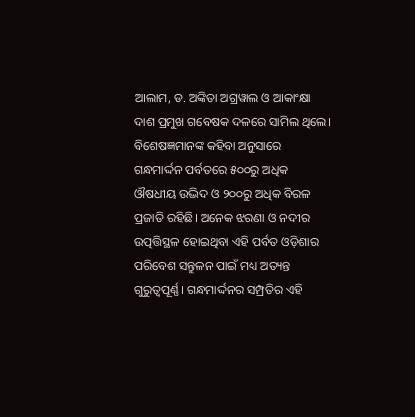ଆଲାମ, ଡ. ଅଙ୍କିତା ଅଗ୍ରୱାଲ ଓ ଆକାଂକ୍ଷା ଦାଶ ପ୍ରମୁଖ ଗବେଷକ ଦଳରେ ସାମିଲ ଥିଲେ। ବିଶେଷଜ୍ଞମାନଙ୍କ କହିବା ଅନୁସାରେ ଗନ୍ଧମାର୍ଦ୍ଦନ ପର୍ବତରେ ୫୦୦ରୁ ଅଧିକ ଔଷଧୀୟ ଉଦ୍ଭିଦ ଓ ୨୦୦ରୁ ଅଧିକ ବିରଳ ପ୍ରଜାତି ରହିଛି। ଅନେକ ଝରଣା ଓ ନଦୀର ଉତ୍ପତ୍ତିସ୍ଥଳ ହୋଇଥିବା ଏହି ପର୍ବତ ଓଡ଼ିଶାର ପରିବେଶ ସନ୍ତୁଳନ ପାଇଁ ମଧ୍ୟ ଅତ୍ୟନ୍ତ ଗୁରୁତ୍ୱପୂର୍ଣ୍ଣ। ଗନ୍ଧମାର୍ଦ୍ଦନର ସମ୍ପ୍ରତିର ଏହି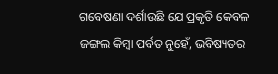ଗବେଷଣା ଦର୍ଶାଉଛି ଯେ ପ୍ରକୃତି କେବଳ ଜଙ୍ଗଲ କିମ୍ବା ପର୍ବତ ନୁହେଁ, ଭବିଷ୍ୟତର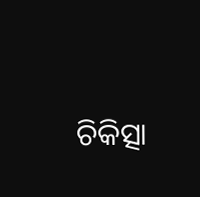ଚିକିତ୍ସା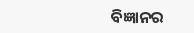ବିଜ୍ଞାନର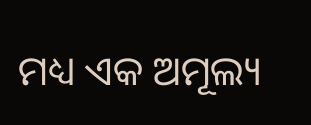ମଧ୍ୟ ଏକ ଅମୂଲ୍ୟ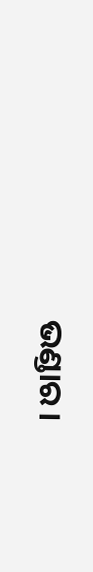ଭଣ୍ଡାର।